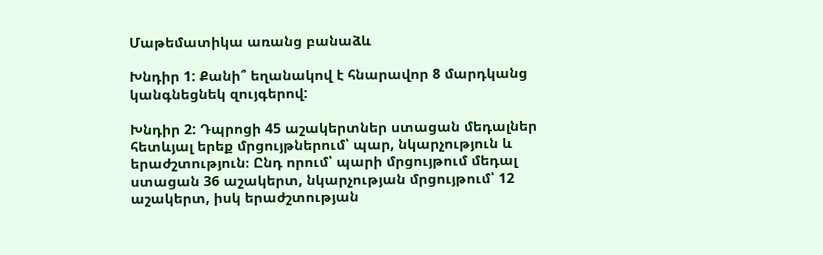Մաթեմատիկա առանց բանաձև

Խնդիր 1: Քանի՞ եղանակով է հնարավոր 8 մարդկանց կանգնեցնեկ զույգերով:

Խնդիր 2: Դպրոցի 45 աշակերտներ ստացան մեդալներ հետևյալ երեք մրցույթներում՝ պար, նկարչություն և երաժշտություն։ Ընդ որում՝ պարի մրցույթում մեդալ ստացան 36 աշակերտ, նկարչության մրցույթում՝ 12 աշակերտ, իսկ երաժշտության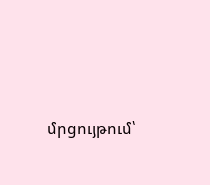մրցույթում՝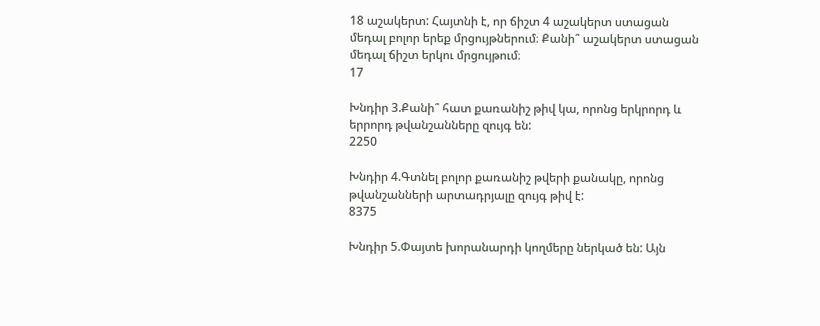18 աշակերտ: Հայտնի է, որ ճիշտ 4 աշակերտ ստացան մեդալ բոլոր երեք մրցույթներում։ Քանի՞ աշակերտ ստացան մեդալ ճիշտ երկու մրցույթում։
17

Խնդիր 3.Քանի՞ հատ քառանիշ թիվ կա, որոնց երկրորդ և երրորդ թվանշանները զույգ են:
2250

Խնդիր 4.Գտնել բոլոր քառանիշ թվերի քանակը, որոնց թվանշանների արտադրյալը զույգ թիվ է:
8375

Խնդիր 5.Փայտե խորանարդի կողմերը ներկած են: Այն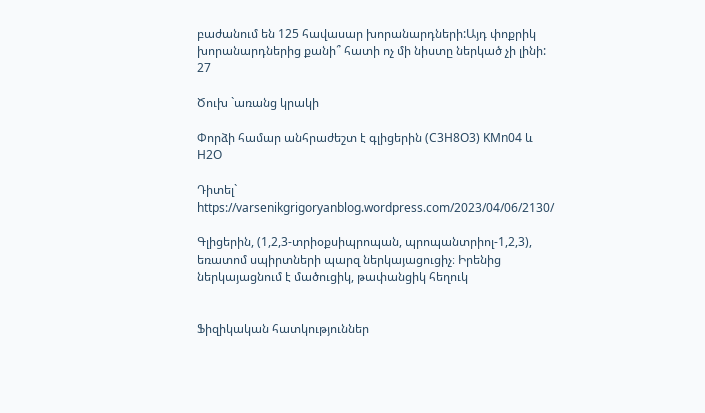բաժանում են 125 հավասար խորանարդների:Այդ փոքրիկ խորանարդներից քանի՞ հատի ոչ մի նիստը ներկած չի լինի:
27

Ծուխ `առանց կրակի

Փորձի համար անհրաժեշտ է գլիցերին (C3H8O3) KMn04 և H2O

Դիտել` https://varsenikgrigoryanblog.wordpress.com/2023/04/06/2130/

Գլիցերին, (1,2,3-տրիօքսիպրոպան, պրոպանտրիոլ-1,2,3), եռատոմ սպիրտների պարզ ներկայացուցիչ։ Իրենից ներկայացնում է մածուցիկ, թափանցիկ հեղուկ


Ֆիզիկական հատկություններ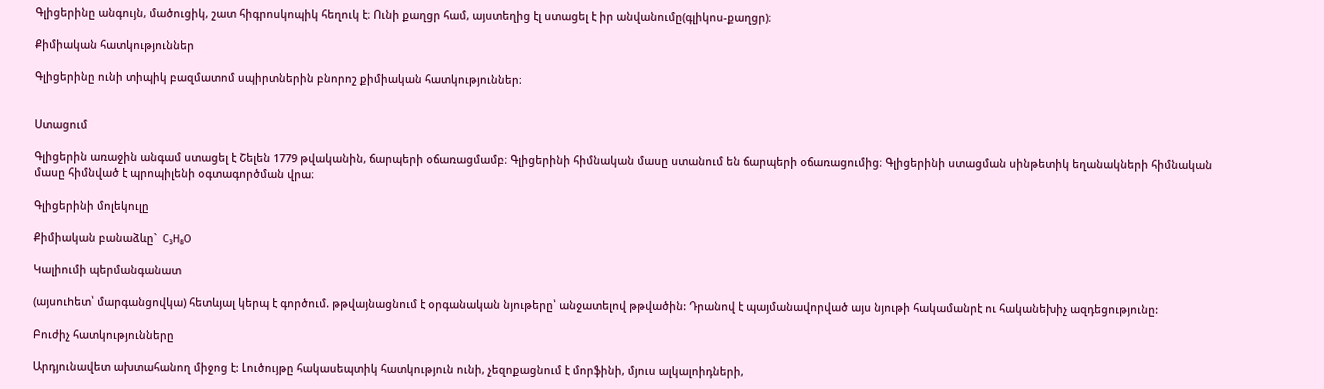Գլիցերինը անգույն, մածուցիկ, շատ հիգրոսկոպիկ հեղուկ է։ Ունի քաղցր համ, այստեղից էլ ստացել է իր անվանումը(գլիկոս-քաղցր)։

Քիմիական հատկություններ

Գլիցերինը ունի տիպիկ բազմատոմ սպիրտներին բնորոշ քիմիական հատկություններ։


Ստացում

Գլիցերին առաջին անգամ ստացել է Շելեն 1779 թվականին, ճարպերի օճառացմամբ։ Գլիցերինի հիմնական մասը ստանում են ճարպերի օճառացումից։ Գլիցերինի ստացման սինթետիկ եղանակների հիմնական մասը հիմնված է պրոպիլենի օգտագործման վրա։

Գլիցերինի մոլեկուլը

Քիմիական բանաձևը`  C₃H₈O

Կալիումի պերմանգանատ

(այսուhետ՝ մարգանցովկա) հետևյալ կերպ է գործում. թթվայնացնում է օրգանական նյութերը՝ անջատելով թթվածին: Դրանով է պայմանավորված այս նյութի հակամանրէ ու հականեխիչ ազդեցությունը:

Բուժիչ հատկությունները

Արդյունավետ ախտահանող միջոց է: Լուծույթը հակասեպտիկ հատկություն ունի, չեզոքացնում է մորֆինի, մյուս ալկալոիդների,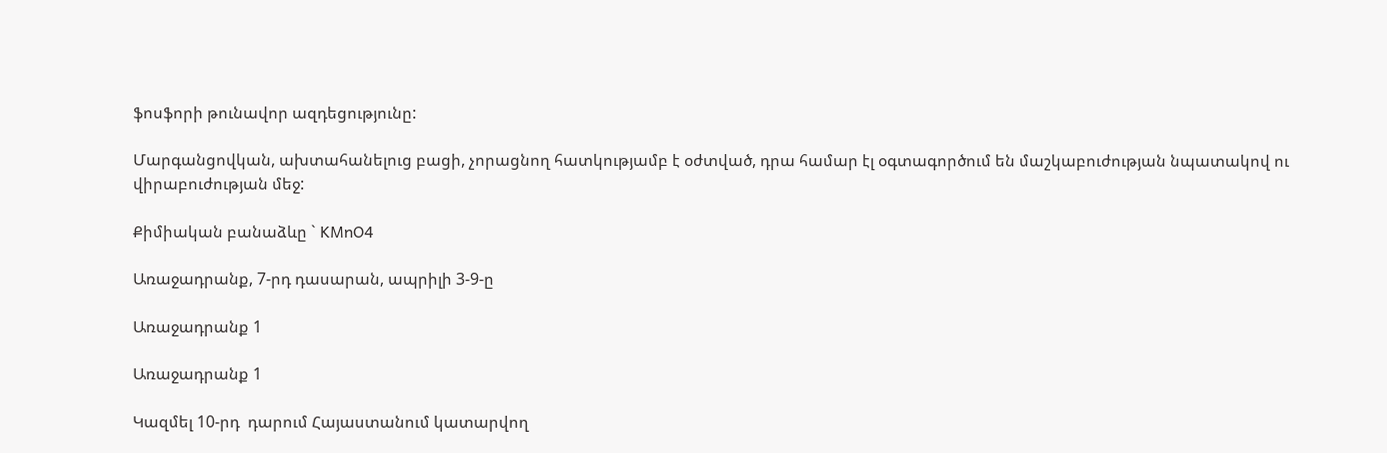ֆոսֆորի թունավոր ազդեցությունը:

Մարգանցովկան, ախտահանելուց բացի, չորացնող հատկությամբ է օժտված, դրա համար էլ օգտագործում են մաշկաբուժության նպատակով ու վիրաբուժության մեջ:

Քիմիական բանաձևը ` KMnO4

Առաջադրանք, 7-րդ դասարան, ապրիլի 3-9-ը

Առաջադրանք 1

Առաջադրանք 1

Կազմել 10-րդ  դարում Հայաստանում կատարվող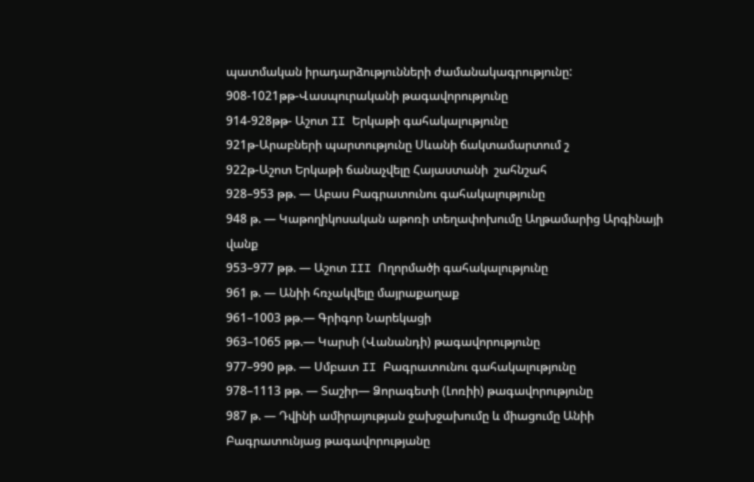պատմական իրադարձությունների ժամանակագրությունը:
908-1021թթ-Վասպուրականի թագավորությունը
914-928թթ- Աշոտ II Երկաթի գահակալությունը
921թ-Արաբների պարտությունը Սևանի ճակտամարտում շ
922թ-Աշոտ Երկաթի ճանաչվելը Հայաստանի  շահնշահ
928–953 թթ. — Աբաս Բագրատունու գահակալությունը
948 թ. — Կաթողիկոսական աթոռի տեղափոխումը Աղթամարից Արգինայի վանք
953–977 թթ. — Աշոտ III Ողորմածի գահակալությունը
961 թ. — Անիի հռչակվելը մայրաքաղաք
961–1003 թթ.— Գրիգոր Նարեկացի
963–1065 թթ.— Կարսի (Վանանդի) թագավորությունը
977–990 թթ. — Սմբատ II Բագրատունու գահակալությունը
978–1113 թթ. — Տաշիր— Ձորագետի (Լոռիի) թագավորությունը
987 թ. — Դվինի ամիրայության ջախջախումը և միացումը Անիի Բագրատունյաց թագավորությանը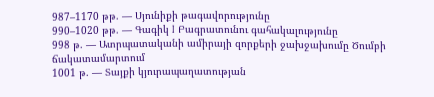987–1170 թթ. — Սյունիքի թագավորությունը
990–1020 թթ. — Գագիկ I Բագրատունու գահակալությունը
998 թ. — Ատրպատականի ամիրայի զորքերի ջախջախումը Ծումբի ճակատամարտում
1001 թ. — Տայքի կյուրապաղատության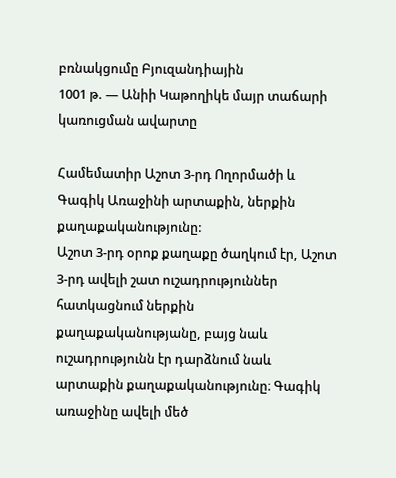բռնակցումը Բյուզանդիային
1001 թ. — Անիի Կաթողիկե մայր տաճարի կառուցման ավարտը

Համեմատիր Աշոտ 3-րդ Ողորմածի և Գագիկ Առաջինի արտաքին, ներքին քաղաքականությունը:
Աշոտ 3-րդ օրոք քաղաքը ծաղկում էր, Աշոտ 3-րդ ավելի շատ ուշադրություններ հատկացնում ներքին քաղաքականությանը, բայց նաև ուշադրությունն էր դարձնում նաև արտաքին քաղաքականությունը։ Գագիկ առաջինը ավելի մեծ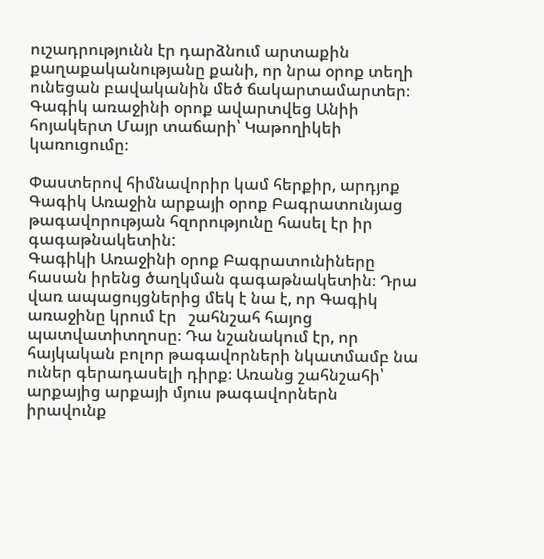ուշադրությունն էր դարձնում արտաքին քաղաքականությանը քանի, որ նրա օրոք տեղի ունեցան բավականին մեծ ճակարտամարտեր։ Գագիկ առաջինի օրոք ավարտվեց Անիի հոյակերտ Մայր տաճարի՝ Կաթողիկեի կառուցումը։

Փաստերով հիմնավորիր կամ հերքիր, արդյոք  Գագիկ Առաջին արքայի օրոք Բագրատունյաց թագավորության հզորությունը հասել էր իր  գագաթնակետին:
Գագիկի Առաջինի օրոք Բագրատունիները հասան իրենց ծաղկման գագաթնակետին։ Դրա վառ ապացույցներից մեկ է նա է, որ Գագիկ առաջինը կրում էր   շահնշահ հայոց պատվատիտղոսը։ Դա նշանակում էր, որ հայկական բոլոր թագավորների նկատմամբ նա ուներ գերադասելի դիրք։ Առանց շահնշահի՝ արքայից արքայի մյուս թագավորներն
իրավունք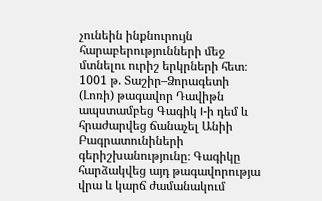չունեին ինքնուրույն հարաբերությունների մեջ մտնելու ուրիշ երկրների հետ։ 1001 թ. Տաշիր–Ձորագետի (Լոռի) թագավոր Դավիթն ապստամբեց Գագիկ I-ի դեմ և հրաժարվեց ճանաչել Անիի Բագրատունիների գերիշխանությունը։ Գագիկը հարձակվեց այդ թագավորությա վրա և կարճ ժամանակում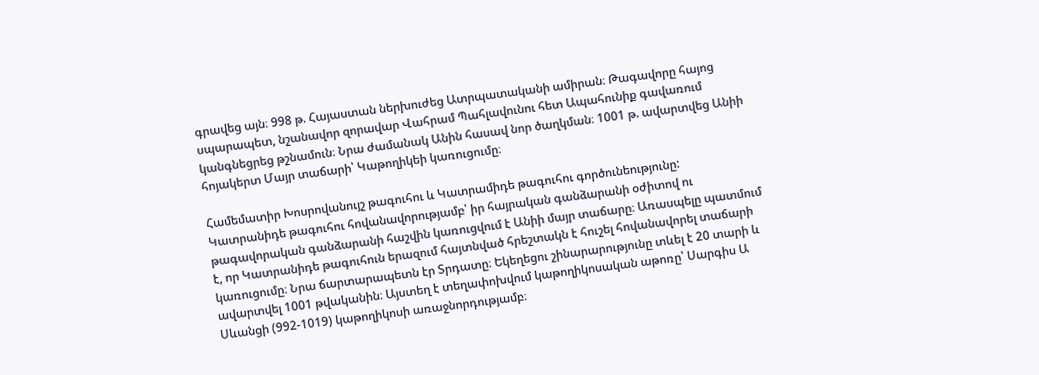գրավեց այն։ 998 թ. Հայաստան ներխուժեց Ատրպատականի ամիրան։ Թագավորը հայոց սպարապետ, նշանավոր զորավար Վահրամ Պահլավունու հետ Ապահունիք գավառում կանգնեցրեց թշնամուն։ Նրա ժամանակ Անին հասավ նոր ծաղկման։ 1001 թ. ավարտվեց Անիի հոյակերտ Մայր տաճարի՝ Կաթողիկեի կառուցումը։

Համեմատիր Խոսրովանույշ թագուհու և Կատրամիդե թագուհու գործունեությունը:
Կատրանիդե թագուհու հովանավորությամբ՝ իր հայրական գանձարանի օժիտով ու թագավորական գանձարանի հաշվին կառուցվում է Անիի մայր տաճարը։ Առասպելը պատմում է, որ Կատրանիդե թագուհուն երազում հայտնված հրեշտակն է հուշել հովանավորել տաճարի կառուցումը։ Նրա ճարտարապետն էր Տրդատը։ Եկեղեցու շինարարությունը տևել է 20 տարի և ավարտվել 1001 թվականին։ Այստեղ է տեղափոխվում կաթողիկոսական աթոռը՝ Սարգիս Ա Սևանցի (992-1019) կաթողիկոսի առաջնորդությամբ։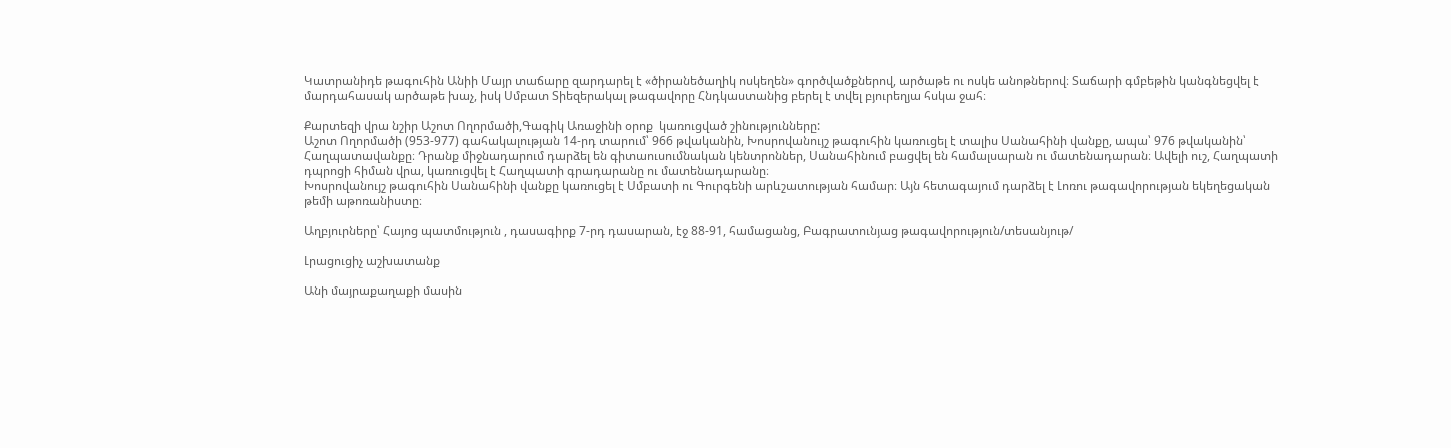Կատրանիդե թագուհին Անիի Մայր տաճարը զարդարել է «ծիրանեծաղիկ ոսկեղեն» գործվածքներով, արծաթե ու ոսկե անոթներով։ Տաճարի գմբեթին կանգնեցվել է մարդահասակ արծաթե խաչ, իսկ Սմբատ Տիեզերակալ թագավորը Հնդկաստանից բերել է տվել բյուրեղյա հսկա ջահ։

Քարտեզի վրա նշիր Աշոտ Ողորմածի,Գագիկ Առաջինի օրոք  կառուցված շինությունները:
Աշոտ Ողորմածի (953-977) գահակալության 14-րդ տարում՝ 966 թվականին, Խոսրովանույշ թագուհին կառուցել է տալիս Սանահինի վանքը, ապա՝ 976 թվականին՝ Հաղպատավանքը։ Դրանք միջնադարում դարձել են գիտաուսումնական կենտրոններ, Սանահինում բացվել են համալսարան ու մատենադարան։ Ավելի ուշ, Հաղպատի դպրոցի հիման վրա, կառուցվել է Հաղպատի գրադարանը ու մատենադարանը։
Խոսրովանույշ թագուհին Սանահինի վանքը կառուցել է Սմբատի ու Գուրգենի արևշատության համար։ Այն հետագայում դարձել է Լոռու թագավորության եկեղեցական թեմի աթոռանիստը։

Աղբյուրները՝ Հայոց պատմություն , դասագիրք 7-րդ դասարան, էջ 88-91, համացանց, Բագրատունյաց թագավորություն/տեսանյութ/

Լրացուցիչ աշխատանք

Անի մայրաքաղաքի մասին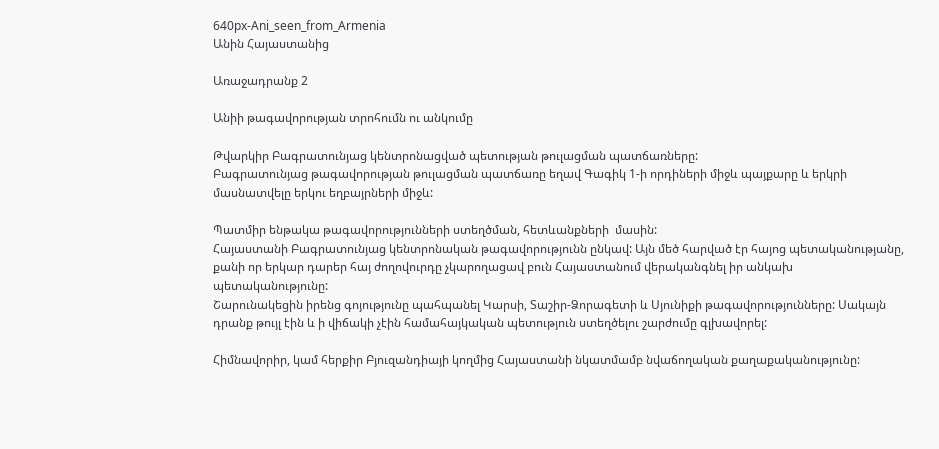640px-Ani_seen_from_Armenia
Անին Հայաստանից

Առաջադրանք 2

Անիի թագավորության տրոհումն ու անկումը

Թվարկիր Բագրատունյաց կենտրոնացված պետության թուլացման պատճառները:
Բագրատունյաց թագավորության թուլացման պատճառը եղավ Գագիկ 1-ի որդիների միջև պայքարը և երկրի մասնատվելը երկու եղբայրների միջև:

Պատմիր ենթակա թագավորությունների ստեղծման, հետևանքների  մասին:
Հայաստանի Բագրատունյաց կենտրոնական թագավորությունն ընկավ: Այն մեծ հարված էր հայոց պետականությանը, քանի որ երկար դարեր հայ ժողովուրդը չկարողացավ բուն Հայաստանում վերականգնել իր անկախ պետականությունը:
Շարունակեցին իրենց գոյությունը պահպանել Կարսի, Տաշիր-Ձորագետի և Սյունիքի թագավորությունները: Սակայն դրանք թույլ էին և ի վիճակի չէին համահայկական պետություն ստեղծելու շարժումը գլխավորել:

Հիմնավորիր, կամ հերքիր Բյուզանդիայի կողմից Հայաստանի նկատմամբ նվաճողական քաղաքականությունը: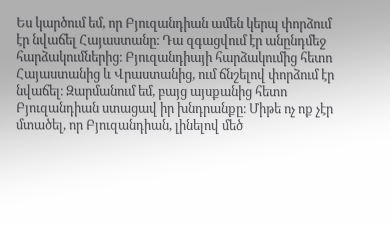Ես կարծում եմ, որ Բյուզանդիան ամեն կերպ փորձում էր նվաճել Հայաստանը։ Դա զգացվում էր անընդմեջ հարձակումներից։ Բյուզանդիայի հարձակումից հետո Հայաստանից և Վրաստանից, ում ճնշելով փորձում էր նվաճել։ Զարմանում եմ, բայց այսքանից հետո Բյուզանդիան ստացավ իր խնդրանքը։ Միթե ոչ ոք չէր մտածել, որ Բյուզանդիան, լինելով մեծ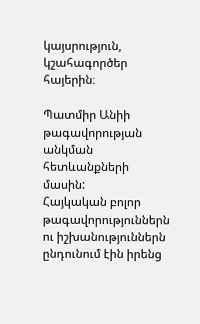կայսրություն, կշահագործեր հայերին։

Պատմիր Անիի թագավորության անկման հետևանքների մասին:
Հայկական բոլոր թագավորություններն ու իշխանություններն ընդունում էին իրենց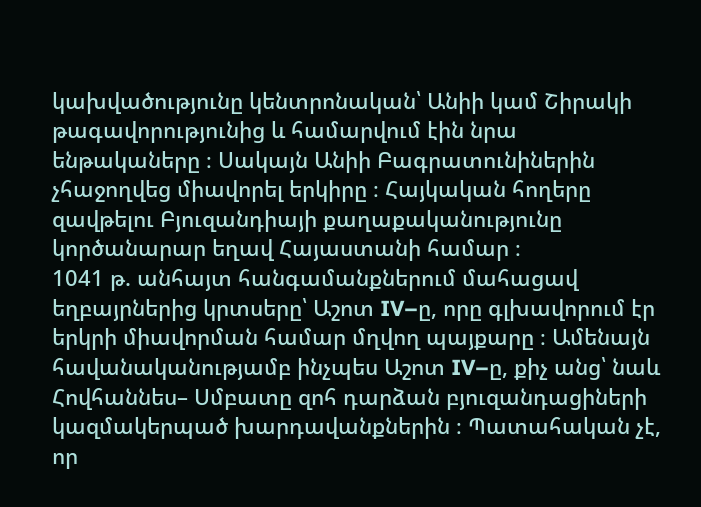կախվածությունը կենտրոնական՝ Անիի կամ Շիրակի թագավորությունից և համարվում էին նրա ենթակաները ։ Սակայն Անիի Բագրատունիներին չհաջողվեց միավորել երկիրը ։ Հայկական հողերը զավթելու Բյուզանդիայի քաղաքականությունը կործանարար եղավ Հայաստանի համար ։
1041 թ. անհայտ հանգամանքներում մահացավ եղբայրներից կրտսերը՝ Աշոտ IV–ը, որը գլխավորում էր երկրի միավորման համար մղվող պայքարը ։ Ամենայն հավանականությամբ ինչպես Աշոտ IV–ը, քիչ անց՝ նաև Հովհաննես– Սմբատը զոհ դարձան բյուզանդացիների կազմակերպած խարդավանքներին ։ Պատահական չէ, որ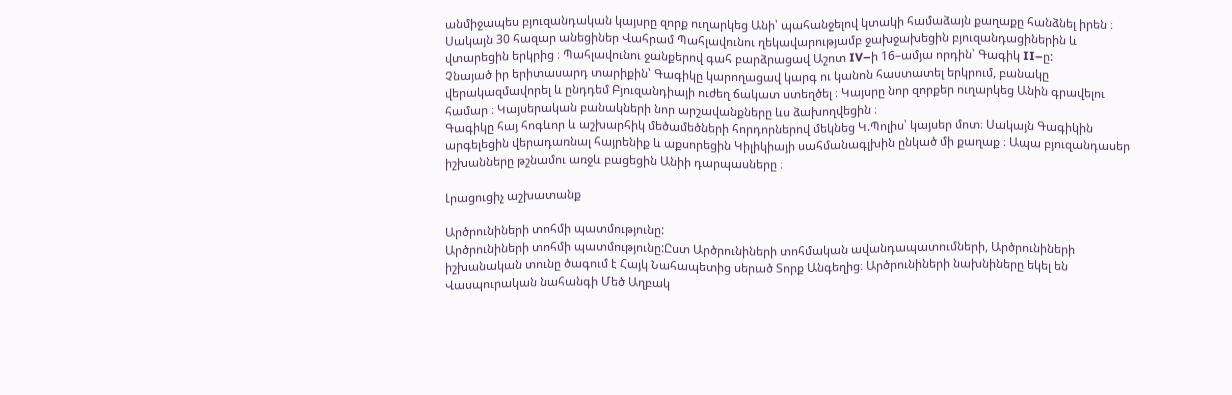անմիջապես բյուզանդական կայսրը զորք ուղարկեց Անի՝ պահանջելով կտակի համաձայն քաղաքը հանձնել իրեն ։ Սակայն 30 հազար անեցիներ Վահրամ Պահլավունու ղեկավարությամբ ջախջախեցին բյուզանդացիներին և վտարեցին երկրից ։ Պահլավունու ջանքերով գահ բարձրացավ Աշոտ IV–ի 16–ամյա որդին՝ Գագիկ II–ը:
Չնայած իր երիտասարդ տարիքին՝ Գագիկը կարողացավ կարգ ու կանոն հաստատել երկրում, բանակը վերակազմավորել և ընդդեմ Բյուզանդիայի ուժեղ ճակատ ստեղծել ։ Կայսրը նոր զորքեր ուղարկեց Անին գրավելու համար ։ Կայսերական բանակների նոր արշավանքները ևս ձախողվեցին ։
Գագիկը հայ հոգևոր և աշխարհիկ մեծամեծների հորդորներով մեկնեց Կ.Պոլիս՝ կայսեր մոտ։ Սակայն Գագիկին արգելեցին վերադառնալ հայրենիք և աքսորեցին Կիլիկիայի սահմանագլխին ընկած մի քաղաք ։ Ապա բյուզանդասեր իշխանները թշնամու առջև բացեցին Անիի դարպասները ։

Լրացուցիչ աշխատանք

Արծրունիների տոհմի պատմությունը:
Արծրունիների տոհմի պատմությունը:Ըստ Արծրունիների տոհմական ավանդապատումների, Արծրունիների իշխանական տունը ծագում է Հայկ Նահապետից սերած Տորք Անգեղից։ Արծրունիների նախնիները եկել են Վասպուրական նահանգի Մեծ Աղբակ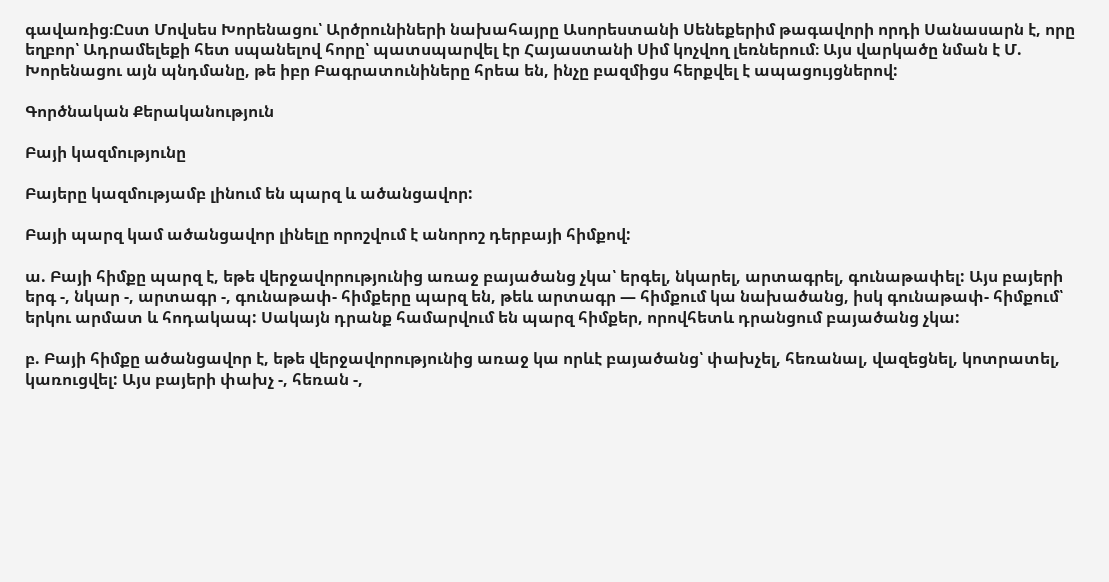գավառից։Ըստ Մովսես Խորենացու՝ Արծրունիների նախահայրը Ասորեստանի Սենեքերիմ թագավորի որդի Սանասարն է, որը եղբոր՝ Ադրամելեքի հետ սպանելով հորը՝ պատսպարվել էր Հայաստանի Սիմ կոչվող լեռներում։ Այս վարկածը նման է Մ. Խորենացու այն պնդմանը, թե իբր Բագրատունիները հրեա են, ինչը բազմիցս հերքվել է ապացույցներով:

Գործնական Քերականություն

Բայի կազմությունը

Բայերը կազմությամբ լինում են պարզ և ածանցավոր:

Բայի պարզ կամ ածանցավոր լինելը որոշվում է անորոշ դերբայի հիմքով:

ա. Բայի հիմքը պարզ է, եթե վերջավորությունից առաջ բայածանց չկա՝ երգել, նկարել, արտագրել, գունաթափել: Այս բայերի երգ -, նկար -, արտագր -, գունաթափ- հիմքերը պարզ են, թեև արտագր — հիմքում կա նախածանց, իսկ գունաթափ- հիմքում՝ երկու արմատ և հոդակապ: Սակայն դրանք համարվում են պարզ հիմքեր, որովհետև դրանցում բայածանց չկա:

բ. Բայի հիմքը ածանցավոր է, եթե վերջավորությունից առաջ կա որևէ բայածանց՝ փախչել, հեռանալ, վազեցնել, կոտրատել, կառուցվել: Այս բայերի փախչ -, հեռան -,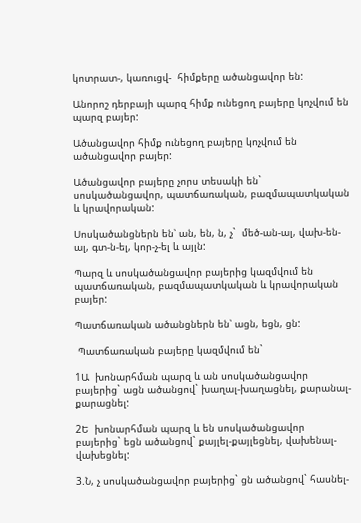կոտրատ-, կառուցվ-  հիմքերը ածանցավոր են:

Անորոշ դերբայի պարզ հիմք ունեցող բայերը կոչվում են պարզ բայեր:

Ածանցավոր հիմք ունեցող բայերը կոչվում են ածանցավոր բայեր:

Ածանցավոր բայերը չորս տեսակի են` սոսկածանցավոր, պատճառական, բազմապատկական և կրավորական:

Սոսկածանցներն են՝ ան, են, ն, չ`  մեծ-ան-ալ, վախ-են-ալ, գտ-ն-ել, կոր-չ-ել և այլն:

Պարզ և սոսկածանցավոր բայերից կազմվում են պատճառական, բազմապատկական և կրավորական բայեր:

Պատճառական ածանցներն են՝ ացն, եցն, ցն:

 Պատճառական բայերը կազմվում են`

1Ա  խոնարհման պարզ և ան սոսկածանցավոր բայերից` ացն ածանցով` խաղալ-խաղացնել, քարանալ-քարացնել:

2Ե  խոնարհման պարզ և են սոսկածանցավոր բայերից` եցն ածանցով` քայլել-քայլեցնել, վախենալ-վախեցնել:

3.Ն, չ սոսկածանցավոր բայերից` ցն ածանցով` հասնել-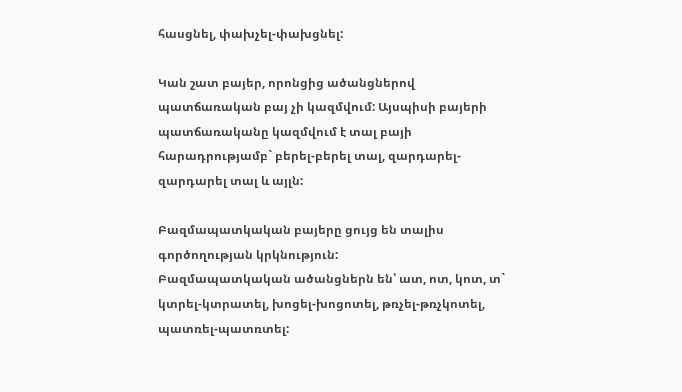հասցնել, փախչել-փախցնել:

Կան շատ բայեր, որոնցից ածանցներով պատճառական բայ չի կազմվում: Այսպիսի բայերի պատճառականը կազմվում է տալ բայի հարադրությամբ` բերել-բերել տալ, զարդարել-զարդարել տալ և այլն:

Բազմապատկական բայերը ցույց են տալիս գործողության կրկնություն:
Բազմապատկական ածանցներն են՝ ատ, ոտ, կոտ, տ` կտրել-կտրատել, խոցել-խոցոտել, թռչել-թռչկոտել, պատռել-պատռտել: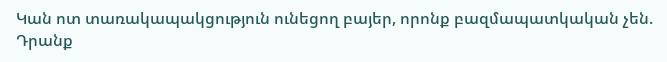Կան ոտ տառակապակցություն ունեցող բայեր, որոնք բազմապատկական չեն. Դրանք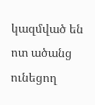կազմված են ոտ ածանց ունեցող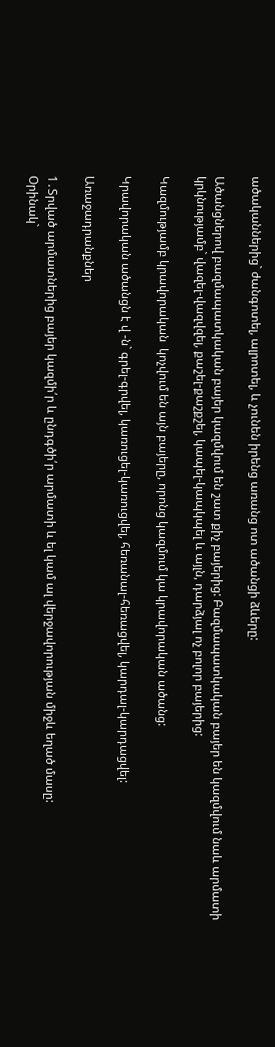ածականներից` ժանգոտել, ալրոտել, և չունեն իրենց առանց ոտ ածանցի ձևերը:

Ածանցներով բազմապատկական բայեր կազմվում են շատ քիչ բայերից: Բազմապատկական բայեր են կազմվում նաև արմատի կրկնությամբ` վազել-վազվզել, քաշել-քաշքշել, կապել-կապկպել և այլն, դարձյալ ոչ բոլոր բայերից:

Կազմությամբ կրավորական  կոչվում են այն բայերը, որոնց կազմում կա կրավորական ածանց:

Կրավորական ածանցն է վ -ն` գրել-գրվել, կառուցել-կառուցվել, հեռանալ-հեռացվել, կարդալ-կարդացվել:

Առաջադրանքներ

1․Տրված արմատներից բայեր կազմի՛ր և ընդգծի՛ր արմատի և ել կամ ալ վերջավորության միջև եղած մասը:
Օրինակ`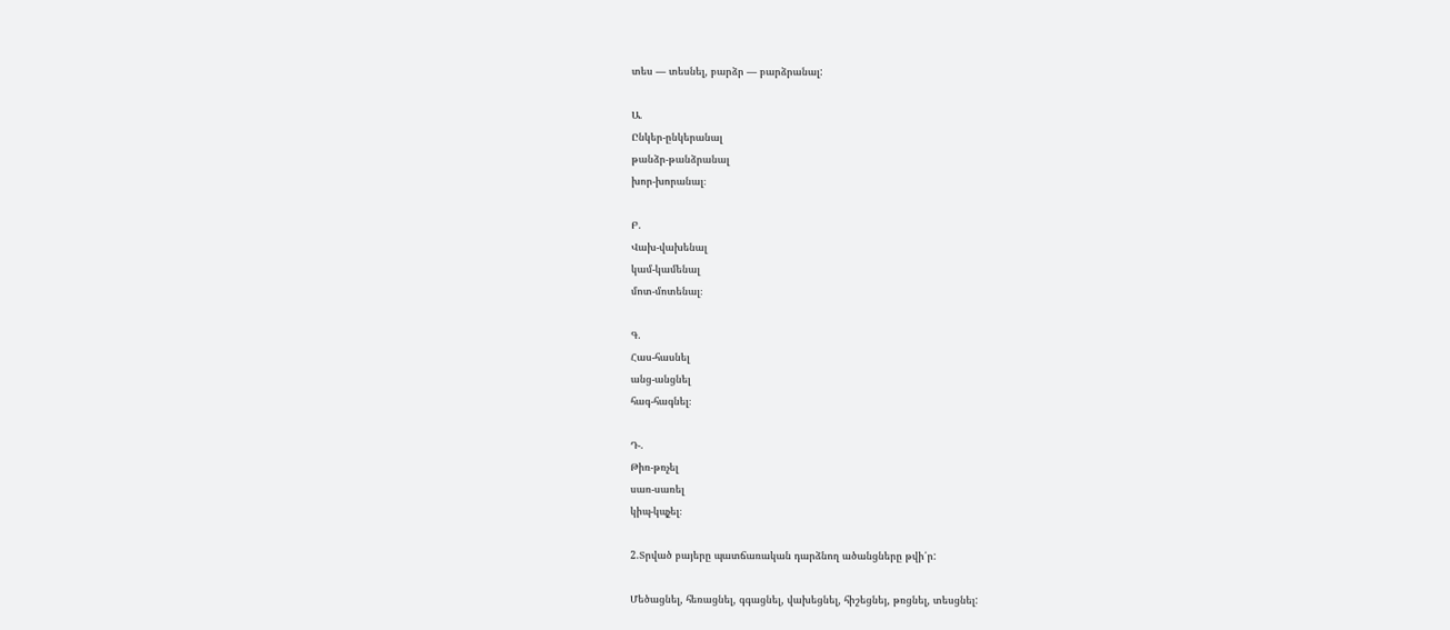տես — տեսնել, բարձր — բարձրանալ:

Ա.
Ընկեր-ընկերանալ
թանձր-թանձրանալ
խոր-խորանալ։

Բ.
Վախ-վախենալ
կամ-կամենալ
մոտ-մոտենալ։

Գ.
Հաս-հասնել
անց-անցնել
հագ-հագնել։

Դ-.
Թիռ-թռչել
սառ-սառել
կիպ-կպչել։

2.Տրված բայերը պատճառական դարձնող ածանցները թվի՛ր:

Մեծացնել, հեռացնել, գգացնել, վախեցնել, հիշեցնեյ, թռցնել, տեսցնել: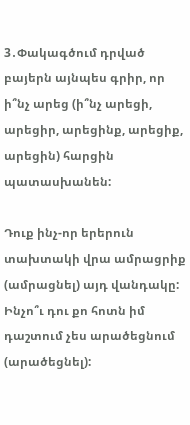3․Փակագծում դրված բայերն այնպես գրիր, որ ի՞նչ արեց (ի՞նչ արեցի, արեցիր, արեցինք, արեցիք, արեցին) հարցին պատասխանեն:

Դուք ինչ-որ երերուն տախտակի վրա ամրացրիք (ամրացնել) այդ վանդակը:
Ինչո՞ւ դու քո հոտն իմ դաշտում չես արածեցնում (արածեցնել):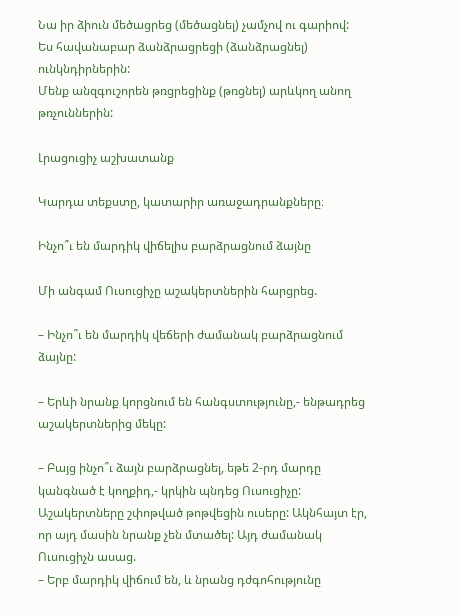Նա իր ձիուն մեծացրեց (մեծացնել) չամչով ու գարիով:
Ես հավանաբար ձանձրացրեցի (ձանձրացնել) ունկնդիրներին:
Մենք անզգուշորեն թռցրեցինք (թռցնել) արևկող անող թռչուններին:

Լրացուցիչ աշխատանք

Կարդա տեքստը, կատարիր առաջադրանքները։

Ինչո՞ւ են մարդիկ վիճելիս բարձրացնում ձայնը

Մի անգամ Ուսուցիչը աշակերտներին հարցրեց.

– Ինչո՞ւ են մարդիկ վեճերի ժամանակ բարձրացնում ձայնը:

– Երևի նրանք կորցնում են հանգստությունը,- ենթադրեց աշակերտներից մեկը:

– Բայց ինչո՞ւ ձայն բարձրացնել, եթե 2-րդ մարդը կանգնած է կողքիդ,- կրկին պնդեց Ուսուցիչը:
Աշակերտները շփոթված թոթվեցին ուսերը: Ակնհայտ էր, որ այդ մասին նրանք չեն մտածել: Այդ ժամանակ Ուսուցիչն ասաց.
– Երբ մարդիկ վիճում են, և նրանց դժգոհությունը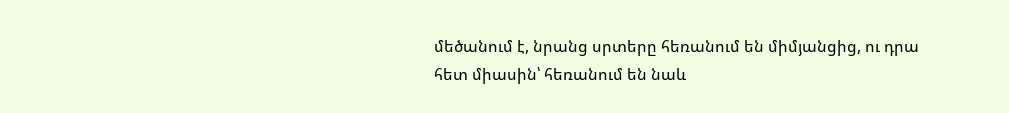մեծանում է, նրանց սրտերը հեռանում են միմյանցից, ու դրա հետ միասին՝ հեռանում են նաև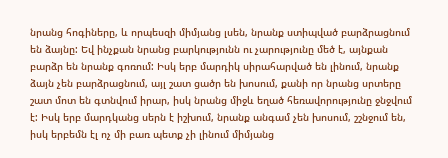նրանց հոգիները, և որպեսզի միմյանց լսեն, նրանք ստիպված բարձրացնում են ձայնը: Եվ ինչքան նրանց բարկությունն ու չարությունը մեծ է, այնքան բարձր են նրանք գոռում: Իսկ երբ մարդիկ սիրահարված են լինում, նրանք ձայն չեն բարձրացնում, այլ շատ ցածր են խոսում, քանի որ նրանց սրտերը շատ մոտ են գտնվում իրար, իսկ նրանց միջև եղած հեռավորությունը ջնջվում է: Իսկ երբ մարդկանց սերն է իշխում, նրանք անգամ չեն խոսում, շշնջում են, իսկ երբեմն էլ ոչ մի բառ պետք չի լինում միմյանց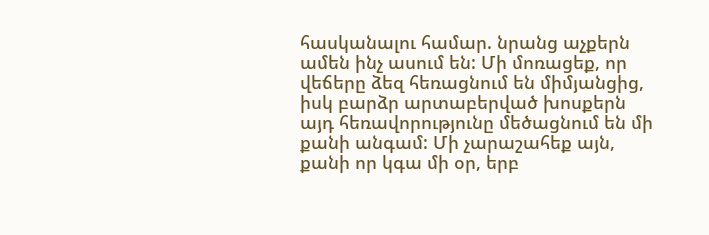հասկանալու համար. նրանց աչքերն ամեն ինչ ասում են: Մի մոռացեք, որ վեճերը ձեզ հեռացնում են միմյանցից, իսկ բարձր արտաբերված խոսքերն այդ հեռավորությունը մեծացնում են մի քանի անգամ: Մի չարաշահեք այն, քանի որ կգա մի օր, երբ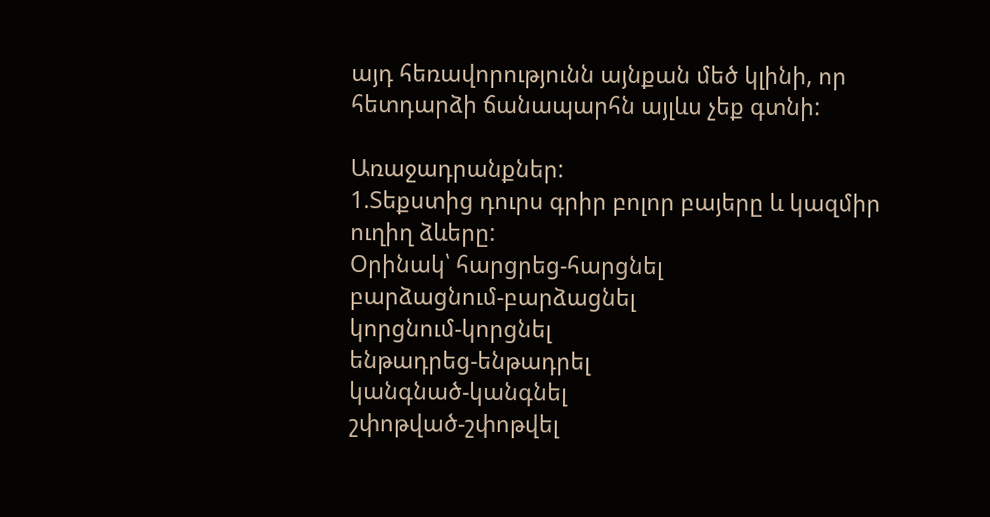այդ հեռավորությունն այնքան մեծ կլինի, որ հետդարձի ճանապարհն այլևս չեք գտնի:

Առաջադրանքներ:
1.Տեքստից դուրս գրիր բոլոր բայերը և կազմիր ուղիղ ձևերը:
Օրինակ՝ հարցրեց-հարցնել
բարձացնում-բարձացնել
կորցնում-կորցնել
ենթադրեց-ենթադրել
կանգնած-կանգնել
շփոթված-շփոթվել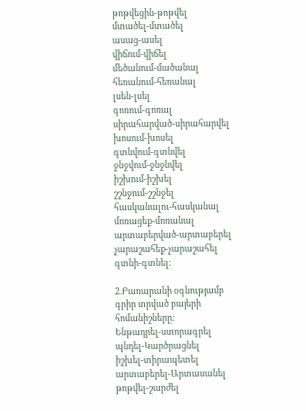թոթվեցին-թոթվել
մտածել-մտածել
ասաց-ասել
վիճում-վիճել
մեծանում-մածանալ
հեռանում-հեռանալ
լսեն-լսել
գոռում-գոռալ
սիրահարված-սիրահարվել
խոսում-խոսել
գտնվում-գտնվել
ջնջվում-ջնջնվել
իշխում-իշխել
շշնջում-շշնջել
հասկանալու-հասկանալ
մոռացեք-մոռանալ
արտաբերված-արտաբերել
չարաշահեք-չարաշահել
գտնի-գտնել։

2.Բառարանի օգնությամբ գրիր տրված բայերի հոմանիշները:
Ենթադրել-ստորագրել
պնդել-Կարծրացնել
իշխել-տիրապետել
արտաբերել-Արտասանել
թոթվել-շարժել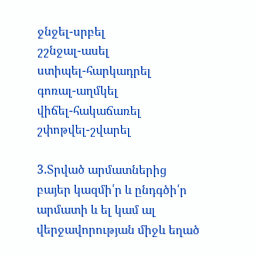ջնջել-սրբել
շշնջալ-ասել
ստիպել-հարկադրել
գոռալ-աղմկել
վիճել-հակաճառել
շփոթվել-շվարել

3.Տրված արմատներից բայեր կազմի՛ր և ընդգծի՛ր արմատի և ել կամ ալ վերջավորության միջև եղած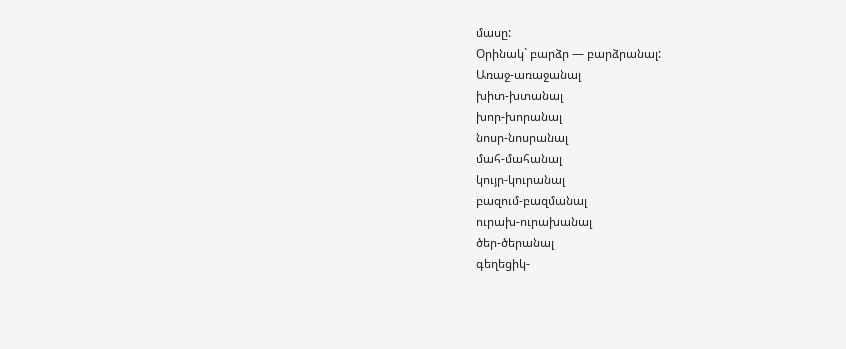մասը:
Օրինակ` բարձր — բարձրանալ:
Առաջ-առաջանալ
խիտ-խտանալ
խոր-խորանալ
նոսր-նոսրանալ
մահ-մահանալ
կույր-կուրանալ
բազում-բազմանալ
ուրախ-ուրախանալ
ծեր-ծերանալ
գեղեցիկ-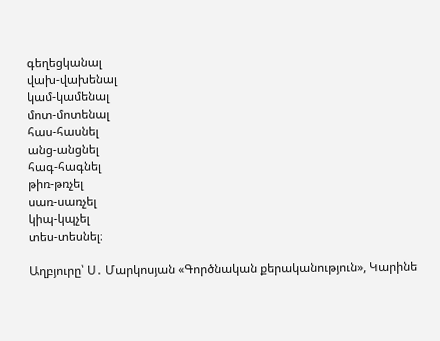գեղեցկանալ
վախ-վախենալ
կամ-կամենալ
մոտ-մոտենալ
հաս-հասնել
անց-անցնել
հագ-հագնել
թիռ-թռչել
սառ-սառչել
կիպ-կպչել
տես-տեսնել։

Աղբյուրը՝ Ս․ Մարկոսյան «Գործնական քերականություն», Կարինե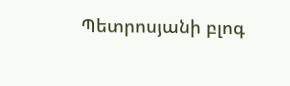Պետրոսյանի բլոգ